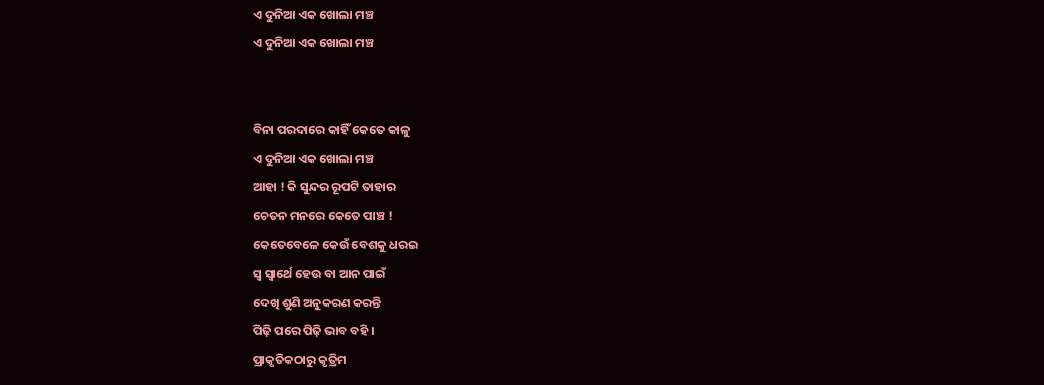ଏ ଦୁନିଆ ଏକ ଖୋଲା ମଞ୍ଚ
ଏ ଦୁନିଆ ଏକ ଖୋଲା ମଞ୍ଚ


ବିନା ପରଦାରେ କାହିଁ କେତେ କାଳୁ
ଏ ଦୁନିଆ ଏକ ଖୋଲା ମଞ୍ଚ
ଆହା ! କି ସୁନ୍ଦର ରୂପଟି ତାହାର
ଚେତନ ମନରେ କେତେ ପାଞ୍ଚ !
କେତେବେଳେ କେଉଁ ବେଶକୁ ଧରଇ
ସ୍ବ ସ୍ବାର୍ଥେ ହେଉ ବା ଆନ ପାଇଁ
ଦେଖି ଶୁଣି ଅନୁକରଣ କରନ୍ତି
ପିଢ଼ି ପରେ ପିଢ଼ି ଭାବ ବହି ।
ପ୍ରାକୃତିକଠାରୁ କୃତ୍ରିମ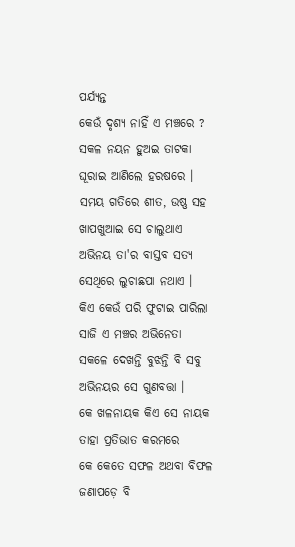ପର୍ଯ୍ୟନ୍ତ
କେଉଁ ଦୃଶ୍ୟ ନାହିଁ ଏ ମଞ୍ଚରେ ?
ସକଳ ନୟନ ହୁଅଇ ତାଟକା
ଘୂରାଇ ଆଣିଲେ ହରଷରେ ।
ସମୟ ଗତିରେ ଶୀତ, ଉଷ୍ଣ ସହ
ଖାପଖୁଆଇ ସେ ଚାଲୁଥାଏ
ଅଭିନୟ ତା'ର ବାସ୍ତବ ସତ୍ୟ
ସେଥିରେ ଲୁଚାଛପା ନଥାଏ ।
କିଏ କେଉଁ ପରି ଫୁଟାଇ ପାରିଲା
ସାଜି ଏ ମଞ୍ଚର ଅଭିନେତା
ସକଳେ ଦେଖନ୍ତି ବୁଝନ୍ତି ବି ସବୁ
ଅଭିନୟର ସେ ଗୁଣବତ୍ତା ।
କେ ଖଳନାୟକ କିଏ ସେ ନାୟକ
ତାହା ପ୍ରତିଭାତ କରମରେ
କେ କେତେ ସଫଳ ଅଥବା ବିଫଳ
ଜଣାପଡ଼େ ବି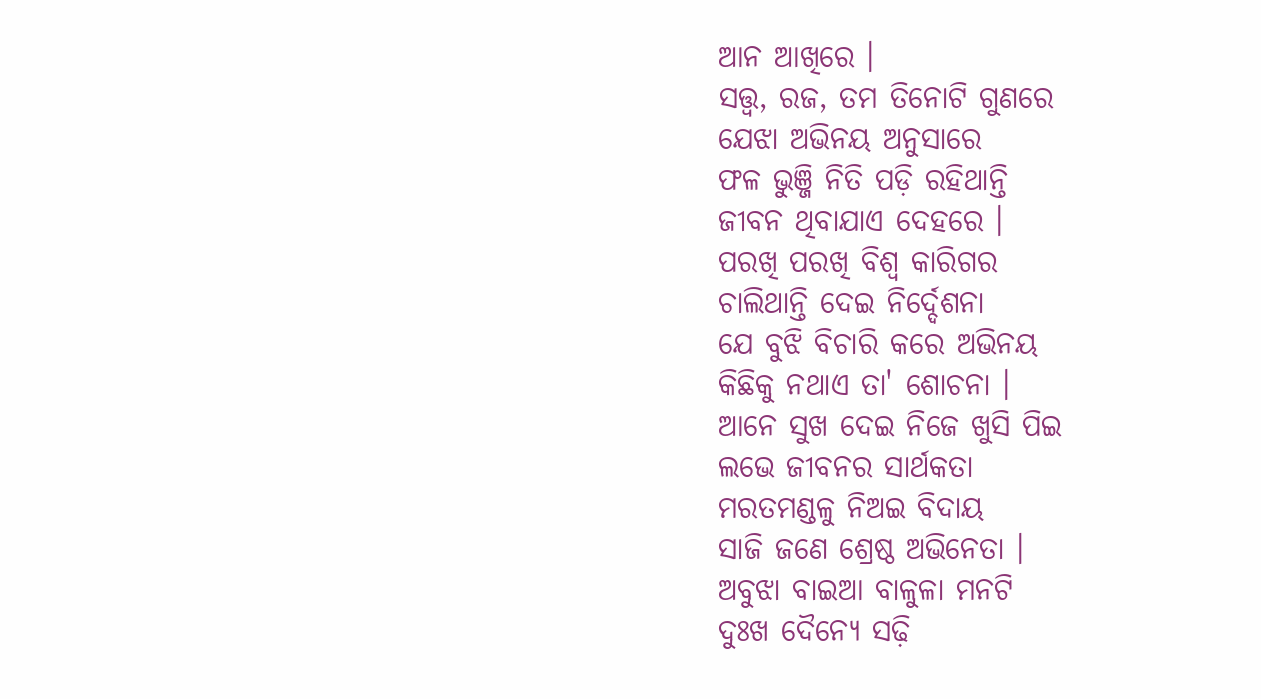ଆନ ଆଖିରେ ।
ସତ୍ତ୍ବ, ରଜ, ତମ ତିନୋଟି ଗୁଣରେ
ଯେଝା ଅଭିନୟ ଅନୁସାରେ
ଫଳ ଭୁଞ୍ଜି ନିତି ପଡ଼ି ରହିଥାନ୍ତି
ଜୀବନ ଥିବାଯାଏ ଦେହରେ ।
ପରଖି ପରଖି ବିଶ୍ବ କାରିଗର
ଚାଲିଥାନ୍ତି ଦେଇ ନିର୍ଦ୍ଦେଶନା
ଯେ ବୁଝି ବିଚାରି କରେ ଅଭିନୟ
କିଛିକୁ ନଥାଏ ତା' ଶୋଚନା ।
ଆନେ ସୁଖ ଦେଇ ନିଜେ ଖୁସି ପିଇ
ଲଭେ ଜୀବନର ସାର୍ଥକତା
ମରତମଣ୍ଡଳୁ ନିଅଇ ବିଦାୟ
ସାଜି ଜଣେ ଶ୍ରେଷ୍ଠ ଅଭିନେତା ।
ଅବୁଝା ବାଇଆ ବାଳୁଳା ମନଟି
ଦୁଃଖ ଦୈନ୍ୟେ ସଢ଼ି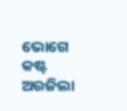ଭୋଗେ କଷ୍ଟ
ଅରଜିଲା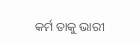କର୍ମ ତାକୁ ଭାରୀ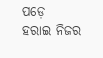ପଡ଼େ
ହରାଇ ନିଜର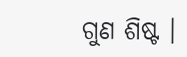ଗୁଣ ଶିଷ୍ଟ ।